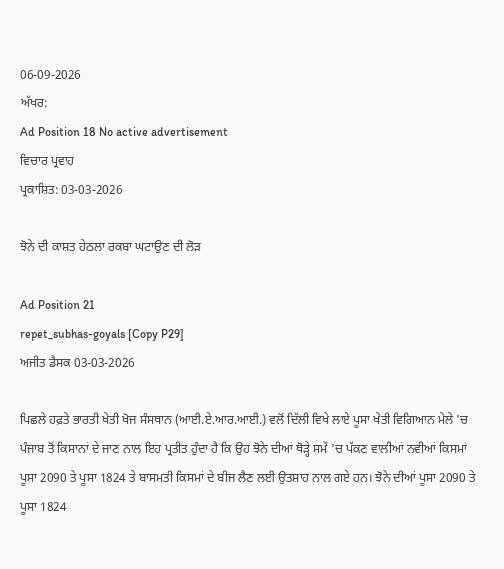06-09-2026
ਅੱਖਰ:
Ad Position 18 No active advertisement
ਵਿਚਾਰ ਪ੍ਰਵਾਹ
ਪ੍ਰਕਾਸ਼ਿਤ: 03-03-2026

ਝੋਨੇ ਦੀ ਕਾਸ਼ਤ ਹੇਠਲਾ ਰਕਬਾ ਘਟਾਉਣ ਦੀ ਲੋੜ

Ad Position 21
repet_subhas-goyals [Copy P29]
ਅਜੀਤ ਡੈਸਕ 03-03-2026

ਪਿਛਲੇ ਹਫ਼ਤੇ ਭਾਰਤੀ ਖੇਤੀ ਖੋਜ ਸੰਸਥਾਨ (ਆਈ.ਏ.ਆਰ.ਆਈ.) ਵਲੋਂ ਦਿੱਲੀ ਵਿਖੇ ਲਾਏ ਪੂਸਾ ਖੇਤੀ ਵਿਗਿਆਨ ਮੇਲੇ 'ਚ ਪੰਜਾਬ ਤੋਂ ਕਿਸਾਨਾਂ ਦੇ ਜਾਣ ਨਾਲ ਇਹ ਪ੍ਰਤੀਤ ਹੁੰਦਾ ਹੈ ਕਿ ਉਹ ਝੋਨੇ ਦੀਆਂ ਥੋੜ੍ਹੇ ਸਮੇਂ 'ਚ ਪੱਕਣ ਵਾਲੀਆਂ ਨਵੀਆਂ ਕਿਸਮਾਂ ਪੂਸਾ 2090 ਤੇ ਪੂਸਾ 1824 ਤੇ ਬਾਸਮਤੀ ਕਿਸਮਾਂ ਦੇ ਬੀਜ ਲੈਣ ਲਈ ਉਤਸ਼ਾਹ ਨਾਲ ਗਏ ਹਨ। ਝੋਨੇ ਦੀਆਂ ਪੂਸਾ 2090 ਤੇ ਪੂਸਾ 1824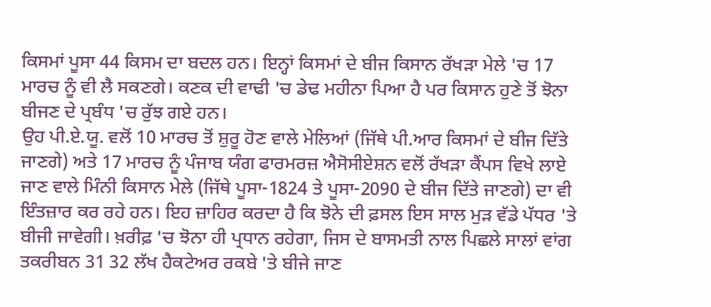ਕਿਸਮਾਂ ਪੂਸਾ 44 ਕਿਸਮ ਦਾ ਬਦਲ ਹਨ। ਇਨ੍ਹਾਂ ਕਿਸਮਾਂ ਦੇ ਬੀਜ ਕਿਸਾਨ ਰੱਖੜਾ ਮੇਲੇ 'ਚ 17 ਮਾਰਚ ਨੂੰ ਵੀ ਲੈ ਸਕਣਗੇ। ਕਣਕ ਦੀ ਵਾਢੀ 'ਚ ਡੇਢ ਮਹੀਨਾ ਪਿਆ ਹੈ ਪਰ ਕਿਸਾਨ ਹੁਣੇ ਤੋਂ ਝੋਨਾ ਬੀਜਣ ਦੇ ਪ੍ਰਬੰਧ 'ਚ ਰੁੱਝ ਗਏ ਹਨ।
ਉਹ ਪੀ.ਏ.ਯੂ. ਵਲੋਂ 10 ਮਾਰਚ ਤੋਂ ਸ਼ੁਰੂ ਹੋਣ ਵਾਲੇ ਮੇਲਿਆਂ (ਜਿੱਥੇ ਪੀ.ਆਰ ਕਿਸਮਾਂ ਦੇ ਬੀਜ ਦਿੱਤੇ ਜਾਣਗੇ) ਅਤੇ 17 ਮਾਰਚ ਨੂੰ ਪੰਜਾਬ ਯੰਗ ਫਾਰਮਰਜ਼ ਐਸੋਸੀਏਸ਼ਨ ਵਲੋਂ ਰੱਖੜਾ ਕੈਂਪਸ ਵਿਖੇ ਲਾਏ ਜਾਣ ਵਾਲੇ ਮਿੰਨੀ ਕਿਸਾਨ ਮੇਲੇ (ਜਿੱਥੇ ਪੂਸਾ-1824 ਤੇ ਪੂਸਾ-2090 ਦੇ ਬੀਜ ਦਿੱਤੇ ਜਾਣਗੇ) ਦਾ ਵੀ ਇੰਤਜ਼ਾਰ ਕਰ ਰਹੇ ਹਨ। ਇਹ ਜ਼ਾਹਿਰ ਕਰਦਾ ਹੈ ਕਿ ਝੋਨੇ ਦੀ ਫ਼ਸਲ ਇਸ ਸਾਲ ਮੁੜ ਵੱਡੇ ਪੱਧਰ 'ਤੇ ਬੀਜੀ ਜਾਵੇਗੀ। ਖ਼ਰੀਫ਼ 'ਚ ਝੋਨਾ ਹੀ ਪ੍ਰਧਾਨ ਰਹੇਗਾ, ਜਿਸ ਦੇ ਬਾਸਮਤੀ ਨਾਲ ਪਿਛਲੇ ਸਾਲਾਂ ਵਾਂਗ ਤਕਰੀਬਨ 31 32 ਲੱਖ ਹੈਕਟੇਅਰ ਰਕਬੇ 'ਤੇ ਬੀਜੇ ਜਾਣ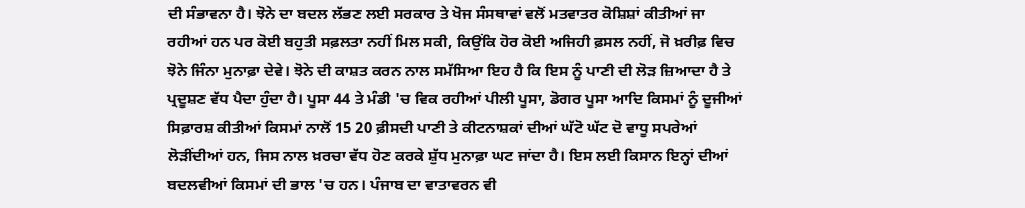ਦੀ ਸੰਭਾਵਨਾ ਹੈ। ਝੋਨੇ ਦਾ ਬਦਲ ਲੱਭਣ ਲਈ ਸਰਕਾਰ ਤੇ ਖੋਜ ਸੰਸਥਾਵਾਂ ਵਲੋਂ ਮਤਵਾਤਰ ਕੋਸ਼ਿਸ਼ਾਂ ਕੀਤੀਆਂ ਜਾ ਰਹੀਆਂ ਹਨ ਪਰ ਕੋਈ ਬਹੁਤੀ ਸਫ਼ਲਤਾ ਨਹੀਂ ਮਿਲ ਸਕੀ, ਕਿਉਂਕਿ ਹੋਰ ਕੋਈ ਅਜਿਹੀ ਫ਼ਸਲ ਨਹੀਂ, ਜੋ ਖ਼ਰੀਫ਼ ਵਿਚ ਝੋਨੇ ਜਿੰਨਾ ਮੁਨਾਫ਼ਾ ਦੇਵੇ। ਝੋਨੇ ਦੀ ਕਾਸ਼ਤ ਕਰਨ ਨਾਲ ਸਮੱਸਿਆ ਇਹ ਹੈ ਕਿ ਇਸ ਨੂੰ ਪਾਣੀ ਦੀ ਲੋੜ ਜ਼ਿਆਦਾ ਹੈ ਤੇ ਪ੍ਰਦੂਸ਼ਣ ਵੱਧ ਪੈਦਾ ਹੁੰਦਾ ਹੈ। ਪੂਸਾ 44 ਤੇ ਮੰਡੀ 'ਚ ਵਿਕ ਰਹੀਆਂ ਪੀਲੀ ਪੂਸਾ, ਡੋਗਰ ਪੂਸਾ ਆਦਿ ਕਿਸਮਾਂ ਨੂੰ ਦੂਜੀਆਂ ਸਿਫ਼ਾਰਸ਼ ਕੀਤੀਆਂ ਕਿਸਮਾਂ ਨਾਲੋਂ 15 20 ਫ਼ੀਸਦੀ ਪਾਣੀ ਤੇ ਕੀਟਨਾਸ਼ਕਾਂ ਦੀਆਂ ਘੱਟੋ ਘੱਟ ਦੋ ਵਾਧੂ ਸਪਰੇਆਂ ਲੋੜੀਂਦੀਆਂ ਹਨ, ਜਿਸ ਨਾਲ ਖ਼ਰਚਾ ਵੱਧ ਹੋਣ ਕਰਕੇ ਸ਼ੁੱਧ ਮੁਨਾਫ਼ਾ ਘਟ ਜਾਂਦਾ ਹੈ। ਇਸ ਲਈ ਕਿਸਾਨ ਇਨ੍ਹਾਂ ਦੀਆਂ ਬਦਲਵੀਆਂ ਕਿਸਮਾਂ ਦੀ ਭਾਲ 'ਚ ਹਨ। ਪੰਜਾਬ ਦਾ ਵਾਤਾਵਰਨ ਵੀ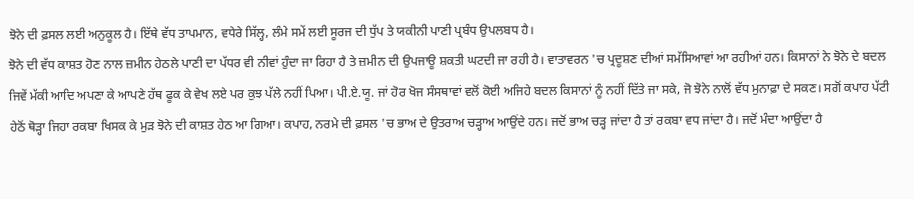ਝੋਨੇ ਦੀ ਫ਼ਸਲ ਲਈ ਅਨੁਕੂਲ ਹੈ। ਇੱਥੇ ਵੱਧ ਤਾਪਮਾਨ, ਵਧੇਰੇ ਸਿੱਲ੍ਹ, ਲੰਮੇ ਸਮੇਂ ਲਈ ਸੂਰਜ ਦੀ ਧੁੱਪ ਤੇ ਯਕੀਨੀ ਪਾਣੀ ਪ੍ਰਬੰਧ ਉਪਲਬਧ ਹੈ।
ਝੋਨੇ ਦੀ ਵੱਧ ਕਾਸ਼ਤ ਹੋਣ ਨਾਲ ਜ਼ਮੀਨ ਹੇਠਲੇ ਪਾਣੀ ਦਾ ਪੱਧਰ ਵੀ ਨੀਵਾਂ ਹੁੰਦਾ ਜਾ ਰਿਹਾ ਹੈ ਤੇ ਜ਼ਮੀਨ ਦੀ ਉਪਜਾਊ ਸ਼ਕਤੀ ਘਟਦੀ ਜਾ ਰਹੀ ਹੈ। ਵਾਤਾਵਰਨ 'ਚ ਪ੍ਰਦੂਸ਼ਣ ਦੀਆਂ ਸਮੱਸਿਆਵਾਂ ਆ ਰਹੀਆਂ ਹਨ। ਕਿਸਾਨਾਂ ਨੇ ਝੋਨੇ ਦੇ ਬਦਲ ਜਿਵੇਂ ਮੱਕੀ ਆਦਿ ਅਪਣਾ ਕੇ ਆਪਣੇ ਹੱਥ ਫੂਕ ਕੇ ਵੇਖ ਲਏ ਪਰ ਕੁਝ ਪੱਲੇ ਨਹੀਂ ਪਿਆ। ਪੀ.ਏ.ਯੂ. ਜਾਂ ਹੋਰ ਖੋਜ ਸੰਸਥਾਵਾਂ ਵਲੋਂ ਕੋਈ ਅਜਿਹੇ ਬਦਲ ਕਿਸਾਨਾਂ ਨੂੰ ਨਹੀਂ ਦਿੱਤੇ ਜਾ ਸਕੇ, ਜੋ ਝੋਨੇ ਨਾਲੋਂ ਵੱਧ ਮੁਨਾਫ਼ਾ ਦੇ ਸਕਣ। ਸਗੋਂ ਕਪਾਹ ਪੱਟੀ ਹੇਠੋਂ ਥੋੜ੍ਹਾ ਜਿਹਾ ਰਕਬਾ ਖਿਸਕ ਕੇ ਮੁੜ ਝੋਨੇ ਦੀ ਕਾਸ਼ਤ ਹੇਠ ਆ ਗਿਆ। ਕਪਾਹ, ਨਰਮੇ ਦੀ ਫ਼ਸਲ 'ਚ ਭਾਅ ਦੇ ਉਤਰਾਅ ਚੜ੍ਹਾਅ ਆਉਂਦੇ ਹਨ। ਜਦੋਂ ਭਾਅ ਚੜ੍ਹ ਜਾਂਦਾ ਹੈ ਤਾਂ ਰਕਬਾ ਵਧ ਜਾਂਦਾ ਹੈ। ਜਦੋਂ ਮੰਦਾ ਆਉਂਦਾ ਹੈ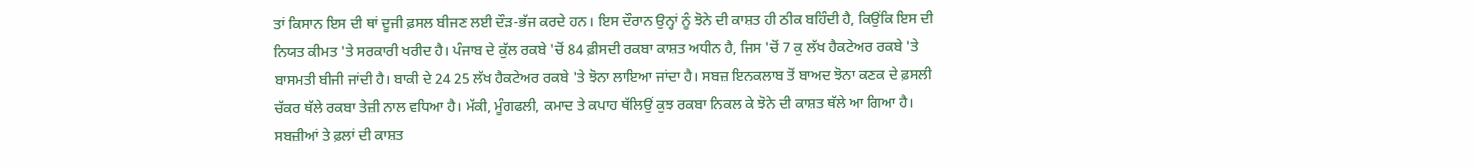ਤਾਂ ਕਿਸਾਨ ਇਸ ਦੀ ਥਾਂ ਦੂਜੀ ਫ਼ਸਲ ਬੀਜਣ ਲਈ ਦੌੜ-ਭੱਜ ਕਰਦੇ ਹਨ। ਇਸ ਦੌਰਾਨ ਉਨ੍ਹਾਂ ਨੂੰ ਝੋਨੇ ਦੀ ਕਾਸ਼ਤ ਹੀ ਠੀਕ ਬਹਿੰਦੀ ਹੈ, ਕਿਉਂਕਿ ਇਸ ਦੀ ਨਿਯਤ ਕੀਮਤ 'ਤੇ ਸਰਕਾਰੀ ਖਰੀਦ ਹੈ। ਪੰਜਾਬ ਦੇ ਕੁੱਲ ਰਕਬੇ 'ਚੋਂ 84 ਫ਼ੀਸਦੀ ਰਕਬਾ ਕਾਸ਼ਤ ਅਧੀਨ ਹੈ, ਜਿਸ 'ਚੋਂ 7 ਕੁ ਲੱਖ ਹੈਕਟੇਅਰ ਰਕਬੇ 'ਤੇ ਬਾਸਮਤੀ ਬੀਜੀ ਜਾਂਦੀ ਹੈ। ਬਾਕੀ ਦੇ 24 25 ਲੱਖ ਹੈਕਟੇਅਰ ਰਕਬੇ 'ਤੇ ਝੋਨਾ ਲਾਇਆ ਜਾਂਦਾ ਹੈ। ਸਬਜ਼ ਇਨਕਲਾਬ ਤੋਂ ਬਾਅਦ ਝੋਨਾ ਕਣਕ ਦੇ ਫ਼ਸਲੀ ਚੱਕਰ ਥੱਲੇ ਰਕਬਾ ਤੇਜ਼ੀ ਨਾਲ ਵਧਿਆ ਹੈ। ਮੱਕੀ, ਮੂੰਗਫਲੀ, ਕਮਾਦ ਤੇ ਕਪਾਹ ਥੱਲਿਉਂ ਕੁਝ ਰਕਬਾ ਨਿਕਲ ਕੇ ਝੋਨੇ ਦੀ ਕਾਸ਼ਤ ਥੱਲੇ ਆ ਗਿਆ ਹੈ। ਸਬਜ਼ੀਆਂ ਤੇ ਫ਼ਲਾਂ ਦੀ ਕਾਸ਼ਤ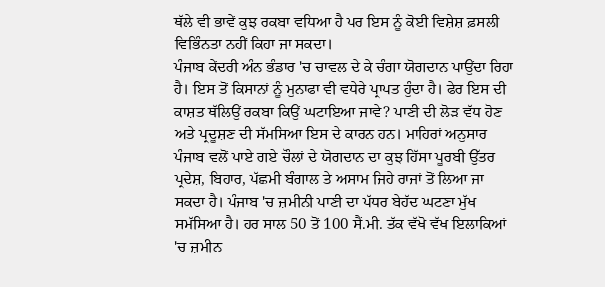ਥੱਲੇ ਵੀ ਭਾਵੇਂ ਕੁਝ ਰਕਬਾ ਵਧਿਆ ਹੈ ਪਰ ਇਸ ਨੂੰ ਕੋਈ ਵਿਸ਼ੇਸ਼ ਫ਼ਸਲੀ ਵਿਭਿੰਨਤਾ ਨਹੀਂ ਕਿਹਾ ਜਾ ਸਕਦਾ।
ਪੰਜਾਬ ਕੇਂਦਰੀ ਅੰਨ ਭੰਡਾਰ 'ਚ ਚਾਵਲ ਦੇ ਕੇ ਚੰਗਾ ਯੋਗਦਾਨ ਪਾਉਂਦਾ ਰਿਹਾ ਹੈ। ਇਸ ਤੋਂ ਕਿਸਾਨਾਂ ਨੂੰ ਮੁਨਾਫਾ ਵੀ ਵਧੇਰੇ ਪ੍ਰਾਪਤ ਹੁੰਦਾ ਹੈ। ਫੇਰ ਇਸ ਦੀ ਕਾਸ਼ਤ ਥੱਲਿਉਂ ਰਕਬਾ ਕਿਉਂ ਘਟਾਇਆ ਜਾਵੇ? ਪਾਣੀ ਦੀ ਲੋੜ ਵੱਧ ਹੋਣ ਅਤੇ ਪ੍ਰਦੂਸ਼ਣ ਦੀ ਸੱਮਸਿਆ ਇਸ ਦੇ ਕਾਰਨ ਹਨ। ਮਾਹਿਰਾਂ ਅਨੁਸਾਰ ਪੰਜਾਬ ਵਲੋਂ ਪਾਏ ਗਏ ਚੌਲਾਂ ਦੇ ਯੋਗਦਾਨ ਦਾ ਕੁਝ ਹਿੱਸਾ ਪੂਰਬੀ ਉੱਤਰ ਪ੍ਰਦੇਸ਼, ਬਿਹਾਰ, ਪੱਛਮੀ ਬੰਗਾਲ ਤੇ ਅਸਾਮ ਜਿਹੇ ਰਾਜਾਂ ਤੋਂ ਲਿਆ ਜਾ ਸਕਦਾ ਹੈ। ਪੰਜਾਬ 'ਚ ਜ਼ਮੀਨੀ ਪਾਣੀ ਦਾ ਪੱਧਰ ਬੇਹੱਦ ਘਟਣਾ ਮੁੱਖ ਸਮੱਸਿਆ ਹੈ। ਹਰ ਸਾਲ 50 ਤੋਂ 100 ਸੈਂ.ਮੀ. ਤੱਕ ਵੱਖੋ ਵੱਖ ਇਲਾਕਿਆਂ 'ਚ ਜ਼ਮੀਨ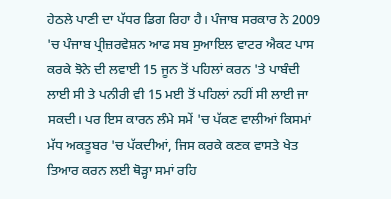ਹੇਠਲੇ ਪਾਣੀ ਦਾ ਪੱਧਰ ਡਿਗ ਰਿਹਾ ਹੈ। ਪੰਜਾਬ ਸਰਕਾਰ ਨੇ 2009 'ਚ ਪੰਜਾਬ ਪ੍ਰੀਜ਼ਰਵੇਸ਼ਨ ਆਫ ਸਬ ਸੁਆਇਲ ਵਾਟਰ ਐਕਟ ਪਾਸ ਕਰਕੇ ਝੋਨੇ ਦੀ ਲਵਾਈ 15 ਜੂਨ ਤੋਂ ਪਹਿਲਾਂ ਕਰਨ 'ਤੇ ਪਾਬੰਦੀ ਲਾਈ ਸੀ ਤੇ ਪਨੀਰੀ ਵੀ 15 ਮਈ ਤੋਂ ਪਹਿਲਾਂ ਨਹੀਂ ਸੀ ਲਾਈ ਜਾ ਸਕਦੀ। ਪਰ ਇਸ ਕਾਰਨ ਲੰਮੇ ਸਮੇਂ 'ਚ ਪੱਕਣ ਵਾਲੀਆਂ ਕਿਸਮਾਂ ਮੱਧ ਅਕਤੂਬਰ 'ਚ ਪੱਕਦੀਆਂ, ਜਿਸ ਕਰਕੇ ਕਣਕ ਵਾਸਤੇ ਖੇਤ ਤਿਆਰ ਕਰਨ ਲਈ ਥੋੜ੍ਹਾ ਸਮਾਂ ਰਹਿ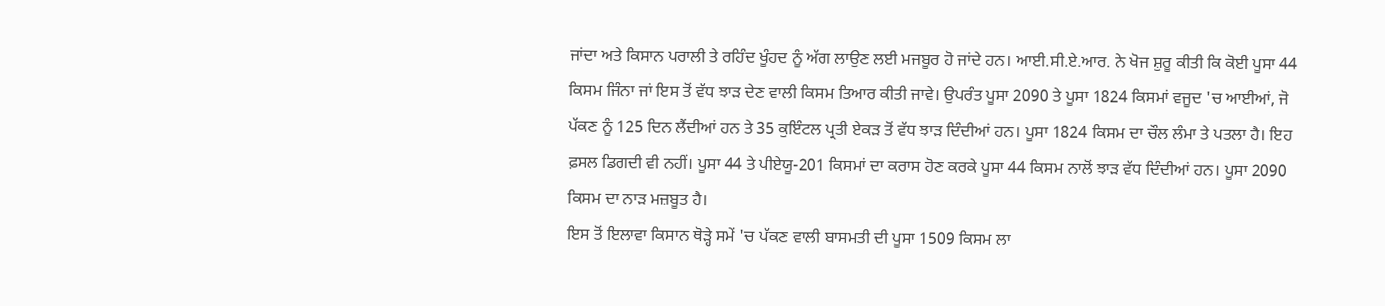ਜਾਂਦਾ ਅਤੇ ਕਿਸਾਨ ਪਰਾਲੀ ਤੇ ਰਹਿੰਦ ਖੂੰਹਦ ਨੂੰ ਅੱਗ ਲਾਉਣ ਲਈ ਮਜਬੂਰ ਹੋ ਜਾਂਦੇ ਹਨ। ਆਈ.ਸੀ.ਏ.ਆਰ. ਨੇ ਖੋਜ ਸ਼ੁਰੂ ਕੀਤੀ ਕਿ ਕੋਈ ਪੂਸਾ 44 ਕਿਸਮ ਜਿੰਨਾ ਜਾਂ ਇਸ ਤੋਂ ਵੱਧ ਝਾੜ ਦੇਣ ਵਾਲੀ ਕਿਸਮ ਤਿਆਰ ਕੀਤੀ ਜਾਵੇ। ਉਪਰੰਤ ਪੂਸਾ 2090 ਤੇ ਪੂਸਾ 1824 ਕਿਸਮਾਂ ਵਜੂਦ 'ਚ ਆਈਆਂ, ਜੋ ਪੱਕਣ ਨੂੰ 125 ਦਿਨ ਲੈਂਦੀਆਂ ਹਨ ਤੇ 35 ਕੁਇੰਟਲ ਪ੍ਰਤੀ ਏਕੜ ਤੋਂ ਵੱਧ ਝਾੜ ਦਿੰਦੀਆਂ ਹਨ। ਪੂਸਾ 1824 ਕਿਸਮ ਦਾ ਚੌਲ ਲੰਮਾ ਤੇ ਪਤਲਾ ਹੈ। ਇਹ ਫ਼ਸਲ ਡਿਗਦੀ ਵੀ ਨਹੀਂ। ਪੂਸਾ 44 ਤੇ ਪੀਏਯੂ-201 ਕਿਸਮਾਂ ਦਾ ਕਰਾਸ ਹੋਣ ਕਰਕੇ ਪੂਸਾ 44 ਕਿਸਮ ਨਾਲੋਂ ਝਾੜ ਵੱਧ ਦਿੰਦੀਆਂ ਹਨ। ਪੂਸਾ 2090 ਕਿਸਮ ਦਾ ਨਾੜ ਮਜ਼ਬੂਤ ਹੈ।
ਇਸ ਤੋਂ ਇਲਾਵਾ ਕਿਸਾਨ ਥੋੜ੍ਹੇ ਸਮੇਂ 'ਚ ਪੱਕਣ ਵਾਲੀ ਬਾਸਮਤੀ ਦੀ ਪੂਸਾ 1509 ਕਿਸਮ ਲਾ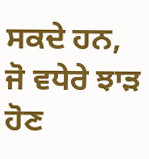ਸਕਦੇ ਹਨ, ਜੋ ਵਧੇਰੇ ਝਾੜ ਹੋਣ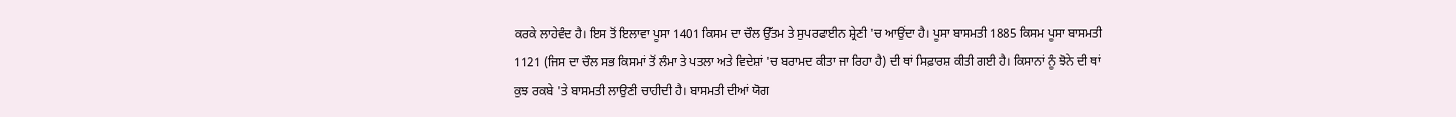ਕਰਕੇ ਲਾਹੇਵੰਦ ਹੈ। ਇਸ ਤੋਂ ਇਲਾਵਾ ਪੂਸਾ 1401 ਕਿਸਮ ਦਾ ਚੌਲ ਉੱਤਮ ਤੇ ਸੁਪਰਫਾਈਨ ਸ਼੍ਰੇਣੀ 'ਚ ਆਉਂਦਾ ਹੈ। ਪੂਸਾ ਬਾਸਮਤੀ 1885 ਕਿਸਮ ਪੂਸਾ ਬਾਸਮਤੀ 1121 (ਜਿਸ ਦਾ ਚੌਲ ਸਭ ਕਿਸਮਾਂ ਤੋਂ ਲੰਮਾ ਤੇ ਪਤਲਾ ਅਤੇ ਵਿਦੇਸ਼ਾਂ 'ਚ ਬਰਾਮਦ ਕੀਤਾ ਜਾ ਰਿਹਾ ਹੈ) ਦੀ ਥਾਂ ਸਿਫ਼ਾਰਸ਼ ਕੀਤੀ ਗਈ ਹੈ। ਕਿਸਾਨਾਂ ਨੂੰ ਝੋਨੇ ਦੀ ਥਾਂ ਕੁਝ ਰਕਬੇ 'ਤੇ ਬਾਸਮਤੀ ਲਾਉਣੀ ਚਾਹੀਦੀ ਹੈ। ਬਾਸਮਤੀ ਦੀਆਂ ਯੋਗ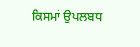ਕਿਸਮਾਂ ਉਪਲਬਧ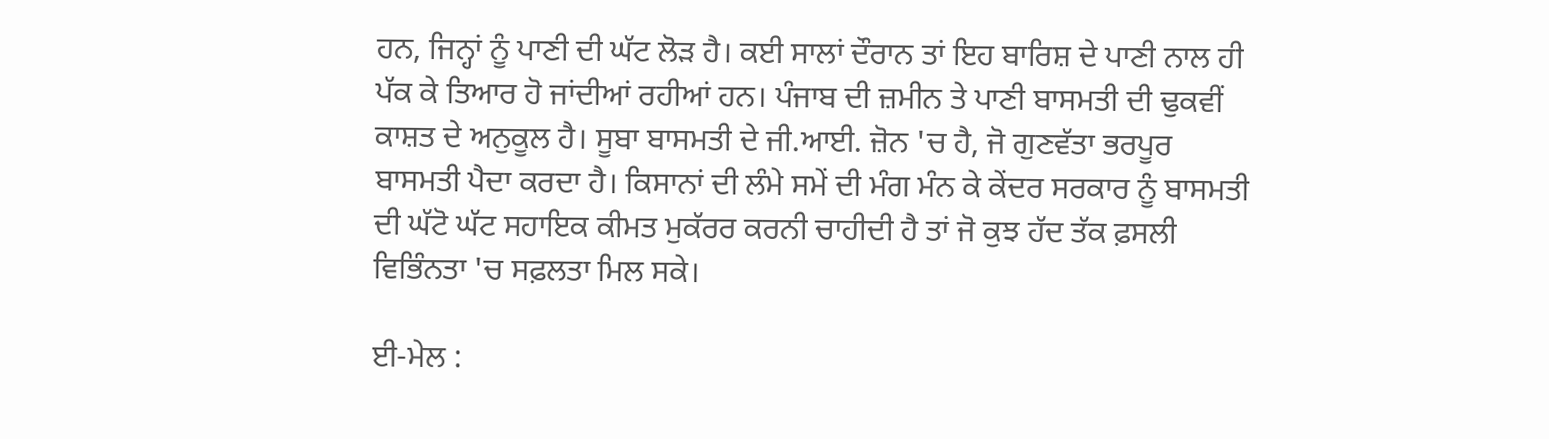ਹਨ, ਜਿਨ੍ਹਾਂ ਨੂੰ ਪਾਣੀ ਦੀ ਘੱਟ ਲੋੜ ਹੈ। ਕਈ ਸਾਲਾਂ ਦੌਰਾਨ ਤਾਂ ਇਹ ਬਾਰਿਸ਼ ਦੇ ਪਾਣੀ ਨਾਲ ਹੀ ਪੱਕ ਕੇ ਤਿਆਰ ਹੋ ਜਾਂਦੀਆਂ ਰਹੀਆਂ ਹਨ। ਪੰਜਾਬ ਦੀ ਜ਼ਮੀਨ ਤੇ ਪਾਣੀ ਬਾਸਮਤੀ ਦੀ ਢੁਕਵੀਂ ਕਾਸ਼ਤ ਦੇ ਅਨੁਕੂਲ ਹੈ। ਸੂਬਾ ਬਾਸਮਤੀ ਦੇ ਜੀ.ਆਈ. ਜ਼ੋਨ 'ਚ ਹੈ, ਜੋ ਗੁਣਵੱਤਾ ਭਰਪੂਰ ਬਾਸਮਤੀ ਪੈਦਾ ਕਰਦਾ ਹੈ। ਕਿਸਾਨਾਂ ਦੀ ਲੰਮੇ ਸਮੇਂ ਦੀ ਮੰਗ ਮੰਨ ਕੇ ਕੇਂਦਰ ਸਰਕਾਰ ਨੂੰ ਬਾਸਮਤੀ ਦੀ ਘੱਟੋ ਘੱਟ ਸਹਾਇਕ ਕੀਮਤ ਮੁਕੱਰਰ ਕਰਨੀ ਚਾਹੀਦੀ ਹੈ ਤਾਂ ਜੋ ਕੁਝ ਹੱਦ ਤੱਕ ਫ਼ਸਲੀ ਵਿਭਿੰਨਤਾ 'ਚ ਸਫ਼ਲਤਾ ਮਿਲ ਸਕੇ।

ਈ-ਮੇਲ :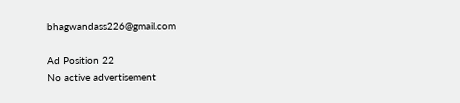bhagwandass226@gmail.com

Ad Position 22
No active advertisement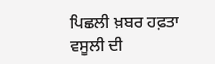ਪਿਛਲੀ ਖ਼ਬਰ ਹਫ਼ਤਾ ਵਸੂਲੀ ਦੀ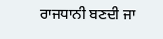ਰਾਜਧਾਨੀ ਬਣਦੀ ਜਾ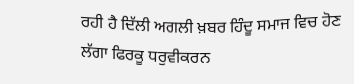ਰਹੀ ਹੈ ਦਿੱਲੀ ਅਗਲੀ ਖ਼ਬਰ ਹਿੰਦੂ ਸਮਾਜ ਵਿਚ ਹੋਣ ਲੱਗਾ ਫਿਰਕੂ ਧਰੁਵੀਕਰਨ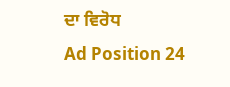ਦਾ ਵਿਰੋਧ
Ad Position 24